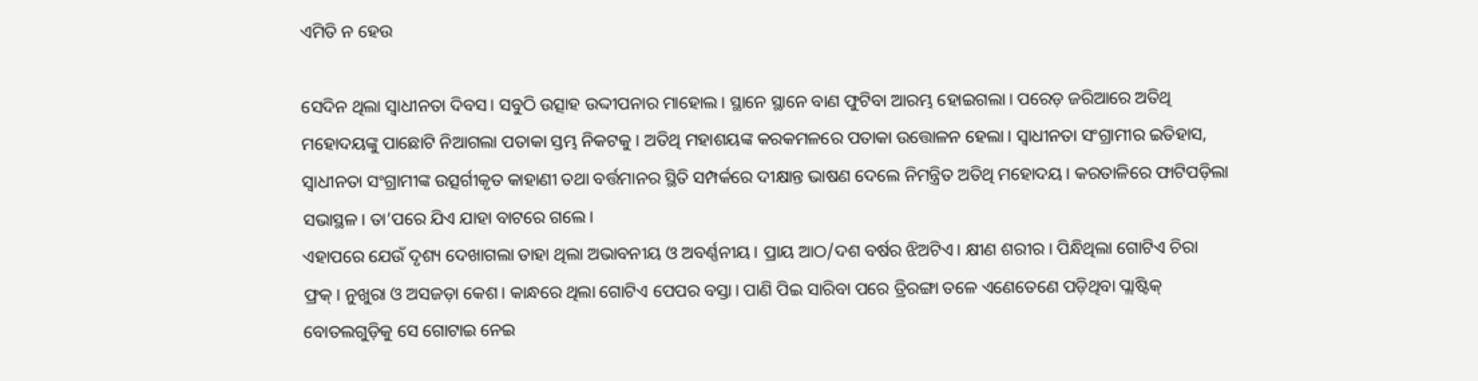ଏମିତି ନ ହେଉ

ସେଦିନ ଥିଲା ସ୍ବାଧୀନତା ଦିବସ। ସବୁଠି ଉତ୍ସାହ ଉଦ୍ଦୀପନାର ମାହୋଲ। ସ୍ଥାନେ ସ୍ଥାନେ ବାଣ ଫୁଟିବା ଆରମ୍ଭ ହୋଇଗଲା। ପରେଡ଼ ଜରିଆରେ ଅତିଥି ମହୋଦୟଙ୍କୁ ପାଛୋଟି ନିଆଗଲା ପତାକା ସ୍ତମ୍ଭ ନିକଟକୁ। ଅତିଥି ମହାଶୟଙ୍କ କରକମଳରେ ପତାକା ଉତ୍ତୋଳନ ହେଲା। ସ୍ବାଧୀନତା ସଂଗ୍ରାମୀର ଇତିହାସ, ସ୍ବାଧୀନତା ସଂଗ୍ରାମୀଙ୍କ ଉତ୍ସର୍ଗୀକୃତ କାହାଣୀ ତଥା ବର୍ତ୍ତମାନର ସ୍ଥିତି ସମ୍ପର୍କରେ ଦୀକ୍ଷାନ୍ତ ଭାଷଣ ଦେଲେ ନିମନ୍ତ୍ରିତ ଅତିଥି ମହୋଦୟ। କରତାଳିରେ ଫାଟିପଡ଼ିଲା ସଭାସ୍ଥଳ। ତା’ପରେ ଯିଏ ଯାହା ବାଟରେ ଗଲେ।
ଏହାପରେ ଯେଉଁ ଦୃଶ୍ୟ ଦେଖାଗଲା ତାହା ଥିଲା ଅଭାବନୀୟ ଓ ଅବର୍ଣ୍ଣନୀୟ। ପ୍ରାୟ ଆଠ/ଦଶ ବର୍ଷର ଝିଅଟିଏ। କ୍ଷୀଣ ଶରୀର। ପିନ୍ଧିଥିଲା ଗୋଟିଏ ଚିରା ଫ୍ରକ୍‌। ନୁଖୁରା ଓ ଅସଜଡ଼ା କେଶ। କାନ୍ଧରେ ଥିଲା ଗୋଟିଏ ପେପର ବସ୍ତା। ପାଣି ପିଇ ସାରିବା ପରେ ତ୍ରିରଙ୍ଗା ତଳେ ଏଣେତେଣେ ପଡ଼ିଥିବା ପ୍ଲାଷ୍ଟିକ୍‌ ବୋତଲଗୁଡ଼ିକୁ ସେ ଗୋଟାଇ ନେଇ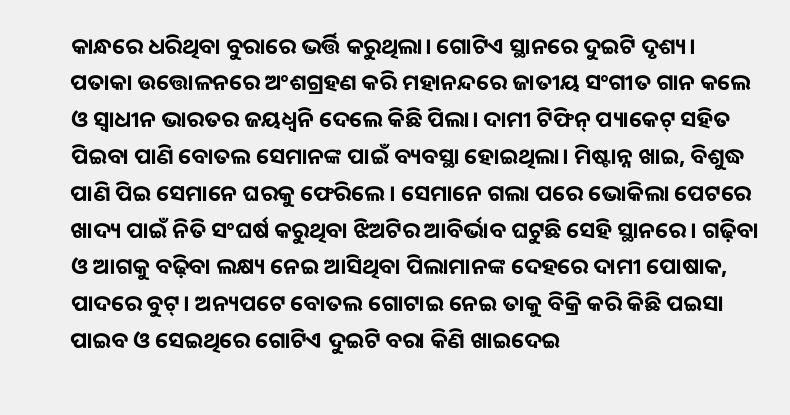କାନ୍ଧରେ ଧରିଥିବା ବୁରାରେ ଭର୍ତ୍ତି କରୁଥିଲା। ଗୋଟିଏ ସ୍ଥାନରେ ଦୁଇଟି ଦୃଶ୍ୟ। ପତାକା ଉତ୍ତୋଳନରେ ଅଂଶଗ୍ରହଣ କରି ମହାନନ୍ଦରେ ଜାତୀୟ ସଂଗୀତ ଗାନ କଲେ ଓ ସ୍ବାଧୀନ ଭାରତର ଜୟଧ୍ୱନି ଦେଲେ କିଛି ପିଲା। ଦାମୀ ଟିଫିନ୍‌ ପ୍ୟାକେଟ୍‌ ସହିତ ପିଇବା ପାଣି ବୋତଲ ସେମାନଙ୍କ ପାଇଁ ବ୍ୟବସ୍ଥା ହୋଇଥିଲା। ମିଷ୍ଟାନ୍ନ ଖାଇ, ବିଶୁଦ୍ଧ ପାଣି ପିଇ ସେମାନେ ଘରକୁ ଫେରିଲେ। ସେମାନେ ଗଲା ପରେ ଭୋକିଲା ପେଟରେ ଖାଦ୍ୟ ପାଇଁ ନିତି ସଂଘର୍ଷ କରୁଥିବା ଝିଅଟିର ଆବିର୍ଭାବ ଘଟୁଛି ସେହି ସ୍ଥାନରେ। ଗଢ଼ିବା ଓ ଆଗକୁ ବଢ଼ିବା ଲକ୍ଷ୍ୟ ନେଇ ଆସିଥିବା ପିଲାମାନଙ୍କ ଦେହରେ ଦାମୀ ପୋଷାକ, ପାଦରେ ବୁଟ୍‌। ଅନ୍ୟପଟେ ବୋତଲ ଗୋଟାଇ ନେଇ ତାକୁ ବିକ୍ରି କରି କିଛି ପଇସା ପାଇବ ଓ ସେଇଥିରେ ଗୋଟିଏ ଦୁଇଟି ବରା କିଣି ଖାଇଦେଇ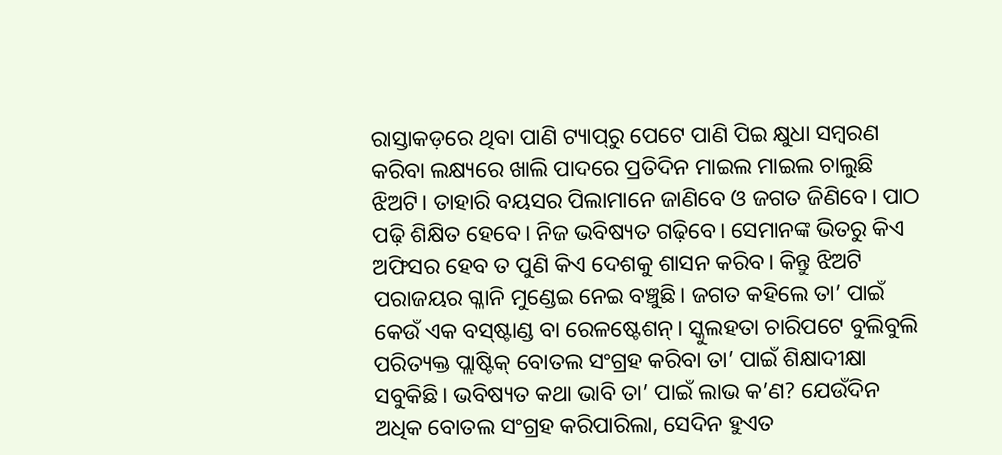ରାସ୍ତାକଡ଼ରେ ଥିବା ପାଣି ଟ୍ୟାପ୍‌ରୁ ପେଟେ ପାଣି ପିଇ କ୍ଷୁଧା ସମ୍ବରଣ କରିବା ଲକ୍ଷ୍ୟରେ ଖାଲି ପାଦରେ ପ୍ରତିଦିନ ମାଇଲ ମାଇଲ ଚାଲୁଛି ଝିଅଟି। ତାହାରି ବୟସର ପିଲାମାନେ ଜାଣିବେ ଓ ଜଗତ ଜିଣିବେ। ପାଠ ପଢ଼ି ଶିକ୍ଷିତ ହେବେ। ନିଜ ଭବିଷ୍ୟତ ଗଢ଼ିବେ। ସେମାନଙ୍କ ଭିତରୁ କିଏ ଅଫିସର ହେବ ତ ପୁଣି କିଏ ଦେଶକୁ ଶାସନ କରିବ। କିନ୍ତୁ ଝିଅଟି ପରାଜୟର ଗ୍ଳାନି ମୁଣ୍ଡେଇ ନେଇ ବଞ୍ଚୁଛି। ଜଗତ କହିଲେ ତା’ ପାଇଁ କେଉଁ ଏକ ବସ୍‌ଷ୍ଟାଣ୍ଡ ବା ରେଳଷ୍ଟେଶନ୍‌। ସ୍କୁଲହତା ଚାରିପଟେ ବୁଲିବୁଲି ପରିତ୍ୟକ୍ତ ପ୍ଲାଷ୍ଟିକ୍‌ ବୋତଲ ସଂଗ୍ରହ କରିବା ତା’ ପାଇଁ ଶିକ୍ଷାଦୀକ୍ଷା ସବୁକିଛି। ଭବିଷ୍ୟତ କଥା ଭାବି ତା’ ପାଇଁ ଲାଭ କ’ଣ? ଯେଉଁଦିନ ଅଧିକ ବୋତଲ ସଂଗ୍ରହ କରିପାରିଲା, ସେଦିନ ହୁଏତ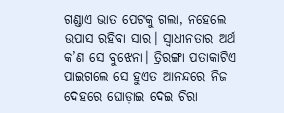ଗଣ୍ଡାଏ ଭାତ ପେଟକୁ ଗଲା, ନହେଲେ ଉପାସ ରହିବା ସାର। ସ୍ବାଧୀନତାର ଅର୍ଥ କ’ଣ ସେ ବୁଝେନା। ତ୍ରିରଙ୍ଗା ପତାକାଟିଏ ପାଇଗଲେ ସେ ହୁଏତ ଆନନ୍ଦରେ ନିଜ ଦେହରେ ଘୋଡ଼ାଇ ଦେଇ ଚିରା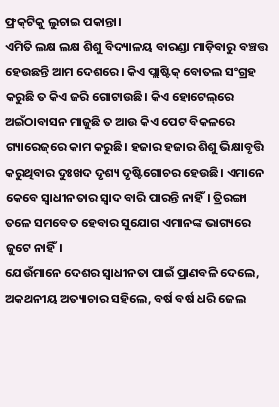ଫ୍ରକ୍‌ଟିକୁ ଲୁଚାଇ ପକାନ୍ତା।
ଏମିତି ଲକ୍ଷ ଲକ୍ଷ ଶିଶୁ ବିଦ୍ୟାଳୟ ବାରଣ୍ଡା ମାଡ଼ିବାରୁ ବଞ୍ଚତ୍ତ ହେଉଛନ୍ତି ଆମ ଦେଶରେ। କିଏ ପ୍ଲାଷ୍ଟିକ୍‌ ବୋତଲ ସଂଗ୍ରହ କରୁଛି ତ କିଏ ଜରି ଗୋଟାଉଛି। କିଏ ହୋଟେଲ୍‌ରେ ଅଇଁଠାବାସନ ମାଜୁଛି ତ ଆଉ କିଏ ପେଟ ବିକଳରେ ଗ୍ୟାରେଜ୍‌ରେ କାମ କରୁଛି। ହଜାର ହଜାର ଶିଶୁ ଭିକ୍ଷାବୃତ୍ତି କରୁଥିବାର ଦୁଃଖଦ ଦୃଶ୍ୟ ଦୃଷ୍ଟିଗୋଚର ହେଉଛି। ଏମାନେ କେବେ ସ୍ବାଧୀନତାର ସ୍ବାଦ ବାରି ପାରନ୍ତି ନାହିଁ। ତ୍ରିରଙ୍ଗା ତଳେ ସମବେତ ହେବାର ସୁଯୋଗ ଏମାନଙ୍କ ଭାଗ୍ୟରେ ଜୁଟେ ନାହିଁ।
ଯେଉଁମାନେ ଦେଶର ସ୍ବାଧୀନତା ପାଇଁ ପ୍ରାଣବଳି ଦେଲେ, ଅକଥନୀୟ ଅତ୍ୟାଚାର ସହିଲେ, ବର୍ଷ ବର୍ଷ ଧରି ଜେଲ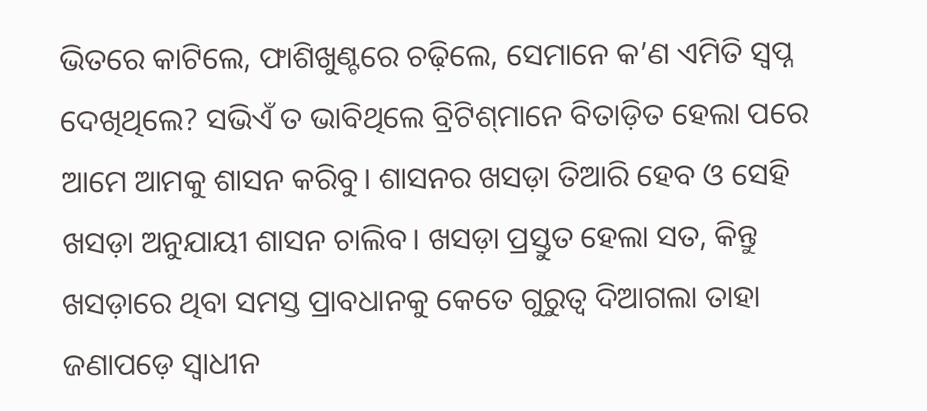ଭିତରେ କାଟିଲେ, ଫାଶିଖୁଣ୍ଟରେ ଚଢ଼ିଲେ, ସେମାନେ କ’ଣ ଏମିତି ସ୍ବପ୍ନ ଦେଖିଥିଲେ? ସଭିଏଁ ତ ଭାବିଥିଲେ ବ୍ରିଟିଶ୍‌ମାନେ ବିତାଡ଼ିତ ହେଲା ପରେ ଆମେ ଆମକୁ ଶାସନ କରିବୁ। ଶାସନର ଖସଡ଼ା ତିଆରି ହେବ ଓ ସେହି ଖସଡ଼ା ଅନୁଯାୟୀ ଶାସନ ଚାଲିବ। ଖସଡ଼ା ପ୍ରସ୍ତୁତ ହେଲା ସତ, କିନ୍ତୁ ଖସଡ଼ାରେ ଥିବା ସମସ୍ତ ପ୍ରାବଧାନକୁ କେତେ ଗୁରୁତ୍ୱ ଦିଆଗଲା ତାହା ଜଣାପଡ଼େ ସ୍ବାଧୀନ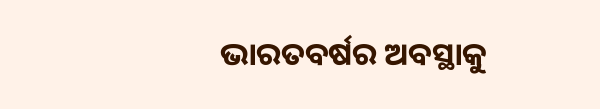ଭାରତବର୍ଷର ଅବସ୍ଥାକୁ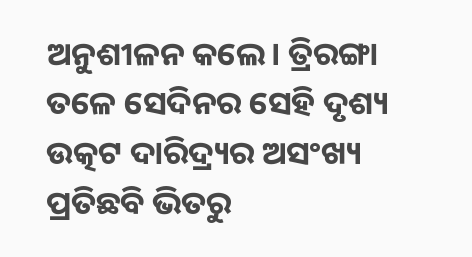ଅନୁଶୀଳନ କଲେ। ତ୍ରିରଙ୍ଗା ତଳେ ସେଦିନର ସେହି ଦୃଶ୍ୟ ଉତ୍କଟ ଦାରିଦ୍ର୍ୟର ଅସଂଖ୍ୟ ପ୍ରତିଛବି ଭିତରୁ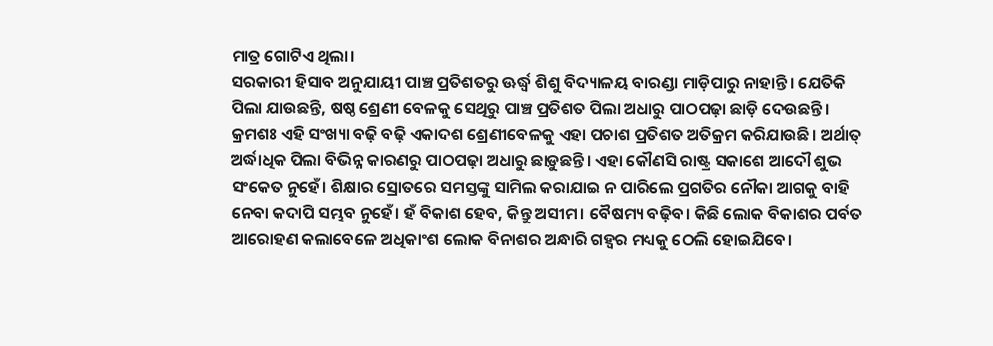ମାତ୍ର ଗୋଟିଏ ଥିଲା।
ସରକାରୀ ହିସାବ ଅନୁଯାୟୀ ପାଞ୍ଚ ପ୍ରତିଶତରୁ ଊର୍ଦ୍ଧ୍ୱ ଶିଶୁ ବିଦ୍ୟାଳୟ ବାରଣ୍ଡା ମାଡ଼ିପାରୁ ନାହାନ୍ତି। ଯେତିକି ପିଲା ଯାଉଛନ୍ତି, ଷଷ୍ଠ ଶ୍ରେଣୀ ବେଳକୁ ସେଥିରୁ ପାଞ୍ଚ ପ୍ରତିଶତ ପିଲା ଅଧାରୁ ପାଠପଢ଼ା ଛାଡ଼ି ଦେଉଛନ୍ତି। କ୍ରମଶଃ ଏହି ସଂଖ୍ୟା ବଢ଼ି ବଢ଼ି ଏକାଦଶ ଶ୍ରେଣୀବେଳକୁ ଏହା ପଚାଶ ପ୍ରତିଶତ ଅତିକ୍ରମ କରିଯାଉଛି। ଅର୍ଥାତ୍‌ ଅର୍ଦ୍ଧାଧିକ ପିଲା ବିଭିନ୍ନ କାରଣରୁ ପାଠପଢ଼ା ଅଧାରୁ ଛାଡ଼ୁଛନ୍ତି। ଏହା କୌଣସି ରାଷ୍ଟ୍ର ସକାଶେ ଆଦୌ ଶୁଭ ସଂକେତ ନୁହେଁ। ଶିକ୍ଷାର ସ୍ରୋତରେ ସମସ୍ତଙ୍କୁ ସାମିଲ କରାଯାଇ ନ ପାରିଲେ ପ୍ରଗତିର ନୌକା ଆଗକୁ ବାହି ନେବା କଦାପି ସମ୍ଭବ ନୁହେଁ। ହଁ ବିକାଶ ହେବ, କିନ୍ତୁ ଅସୀମ। ବୈଷମ୍ୟ ବଢ଼ିବ। କିଛି ଲୋକ ବିକାଶର ପର୍ବତ ଆରୋହଣ କଲାବେଳେ ଅଧିକାଂଶ ଲୋକ ବିନାଶର ଅନ୍ଧାରି ଗହ୍ବର ମଧ୍ୟକୁ ଠେଲି ହୋଇଯିବେ।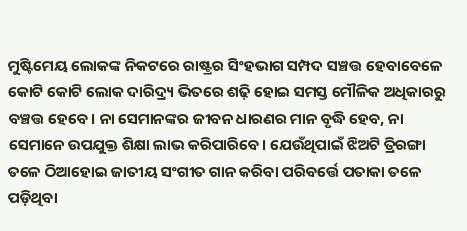ମୁଷ୍ଟିମେୟ ଲୋକଙ୍କ ନିକଟରେ ରାଷ୍ଟ୍ରର ସିଂହଭାଗ ସମ୍ପଦ ସଞ୍ଚତ୍ତ ହେବାବେଳେ କୋଟି କୋଟି ଲୋକ ଦାରିଦ୍ର୍ୟ ଭିତରେ ଶଢ଼ି ହୋଇ ସମସ୍ତ ମୌଳିକ ଅଧିକାରରୁ ବଞ୍ଚତ୍ତ ହେବେ। ନା ସେମାନଙ୍କର ଜୀବନ ଧାରଣର ମାନ ବୃଦ୍ଧି ହେବ, ନା ସେମାନେ ଉପଯୁକ୍ତ ଶିକ୍ଷା ଲାଭ କରିପାରିବେ। ଯେଉଁଥିପାଇଁ ଝିଅଟି ତ୍ରିରଙ୍ଗା ତଳେ ଠିଆହୋଇ ଜାତୀୟ ସଂଗୀତ ଗାନ କରିବା ପରିବର୍ତ୍ତେ ପତାକା ତଳେ ପଡ଼ିଥିବା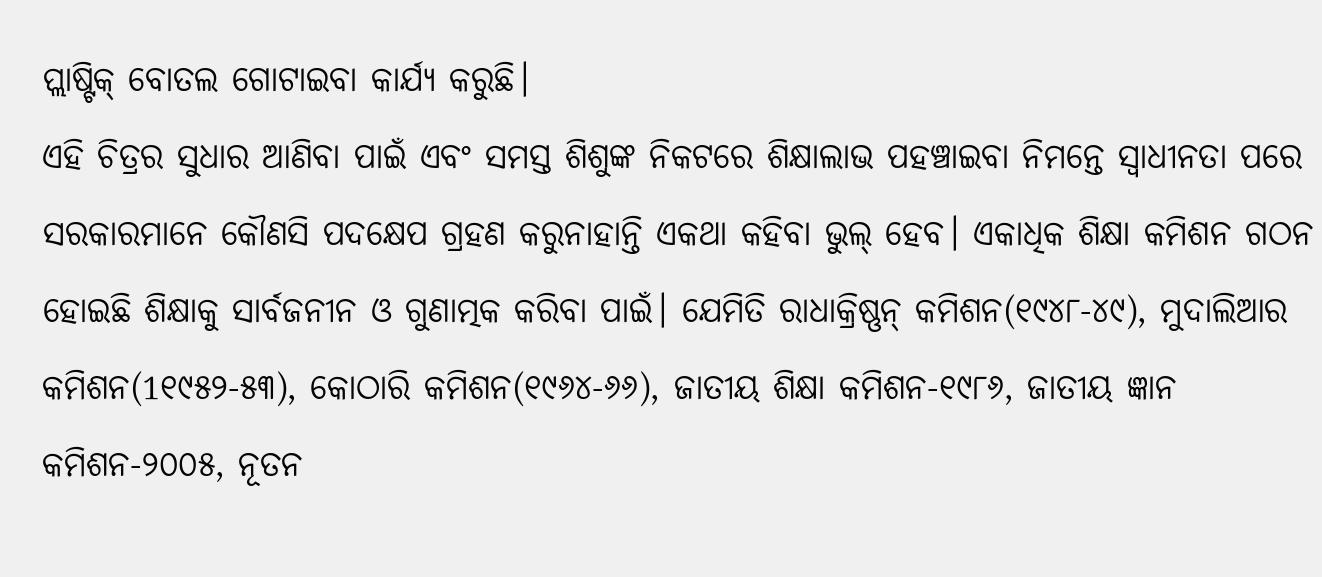ପ୍ଲାଷ୍ଟିକ୍‌ ବୋତଲ ଗୋଟାଇବା କାର୍ଯ୍ୟ କରୁଛି।
ଏହି ଚିତ୍ରର ସୁଧାର ଆଣିବା ପାଇଁ ଏବଂ ସମସ୍ତ ଶିଶୁଙ୍କ ନିକଟରେ ଶିକ୍ଷାଲାଭ ପହଞ୍ଚାଇବା ନିମନ୍ତେ ସ୍ବାଧୀନତା ପରେ ସରକାରମାନେ କୌଣସି ପଦକ୍ଷେପ ଗ୍ରହଣ କରୁନାହାନ୍ତି ଏକଥା କହିବା ଭୁଲ୍‌ ହେବ। ଏକାଧିକ ଶିକ୍ଷା କମିଶନ ଗଠନ ହୋଇଛି ଶିକ୍ଷାକୁ ସାର୍ବଜନୀନ ଓ ଗୁଣାତ୍ମକ କରିବା ପାଇଁ। ଯେମିତି ରାଧାକ୍ରିଷ୍ଣନ୍‌ କମିଶନ(୧୯୪୮-୪୯), ମୁଦାଲିଆର କମିଶନ(1୧୯୫୨-୫୩), କୋଠାରି କମିଶନ(୧୯୬୪-୬୬), ଜାତୀୟ ଶିକ୍ଷା କମିଶନ-୧୯୮୬, ଜାତୀୟ ଜ୍ଞାନ କମିଶନ-୨୦୦୫, ନୂତନ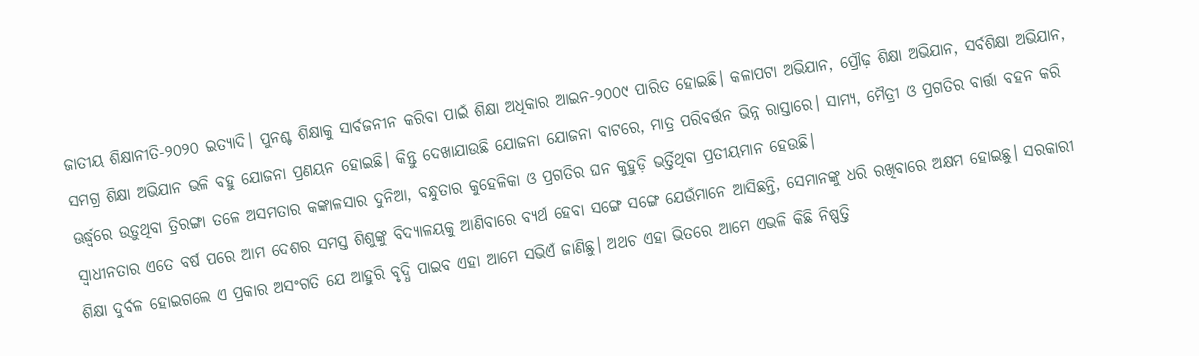ଜାତୀୟ ଶିକ୍ଷାନୀତି-୨୦୨୦ ଇତ୍ୟାଦି। ପୁନଶ୍ଚ ଶିକ୍ଷାକୁ ସାର୍ବଜନୀନ କରିବା ପାଇଁ ଶିକ୍ଷା ଅଧିକାର ଆଇନ-୨୦୦୯ ପାରିତ ହୋଇଛି। କଳାପଟା ଅଭିଯାନ, ପ୍ରୌଢ଼ ଶିକ୍ଷା ଅଭିଯାନ, ସର୍ବଶିକ୍ଷା ଅଭିଯାନ, ସମଗ୍ର ଶିକ୍ଷା ଅଭିଯାନ ଭଳି ବହୁ ଯୋଜନା ପ୍ରଣୟନ ହୋଇଛି। କିନ୍ତୁ ଦେଖାଯାଉଛି ଯୋଜନା ଯୋଜନା ବାଟରେ, ମାତ୍ର ପରିବର୍ତ୍ତନ ଭିନ୍ନ ରାସ୍ତାରେ। ସାମ୍ୟ, ମୈତ୍ରୀ ଓ ପ୍ରଗତିର ବାର୍ତ୍ତା ବହନ କରି ଊର୍ଦ୍ଧ୍ୱରେ ଉଡ଼ୁଥିବା ତ୍ରିରଙ୍ଗା ତଳେ ଅସମତାର କଙ୍କାଳସାର ଦୁନିଆ, ବନ୍ଧୁତାର କୁହେଳିକା ଓ ପ୍ରଗତିର ଘନ କୁହୁଡ଼ି ଭର୍ତ୍ତିଥିବା ପ୍ରତୀୟମାନ ହେଉଛି।
ସ୍ବାଧୀନତାର ଏତେ ବର୍ଷ ପରେ ଆମ ଦେଶର ସମସ୍ତ ଶିଶୁଙ୍କୁ ବିଦ୍ୟାଳୟକୁ ଆଣିବାରେ ବ୍ୟର୍ଥ ହେବା ସଙ୍ଗେ ସଙ୍ଗେ ଯେଉଁମାନେ ଆସିଛନ୍ତି, ସେମାନଙ୍କୁ ଧରି ରଖିବାରେ ଅକ୍ଷମ ହୋଇଛୁ। ସରକାରୀ ଶିକ୍ଷା ଦୁର୍ବଳ ହୋଇଗଲେ ଏ ପ୍ରକାର ଅସଂଗତି ଯେ ଆହୁରି ବୃଦ୍ଧି ପାଇବ ଏହା ଆମେ ସଭିଏଁ ଜାଣିଛୁ। ଅଥଚ ଏହା ଭିତରେ ଆମେ ଏଭଳି କିଛି ନିଷ୍ପତ୍ତି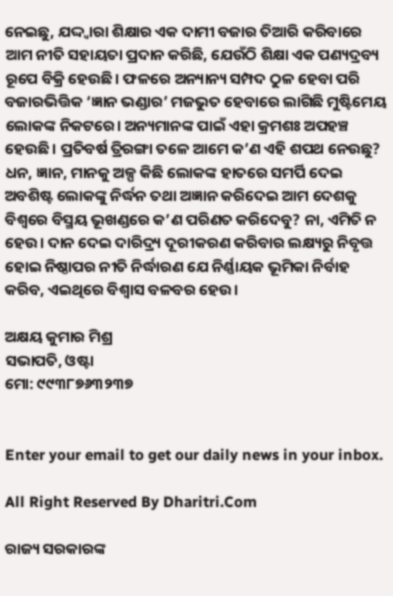ନେଇଛୁ, ଯଦ୍ଦ୍ବାରା ଶିକ୍ଷାର ଏକ ଦାମୀ ବଜାର ତିଆରି କରିବାରେ ଆମ ନୀତି ସହାୟତା ପ୍ରଦାନ କରିଛି, ଯେଉଁଠି ଶିକ୍ଷା ଏକ ପଣ୍ୟଦ୍ରବ୍ୟ ରୂପେ ବିକ୍ରି ହେଉଛି। ଫଳରେ ଅନ୍ୟାନ୍ୟ ସମ୍ପଦ ଠୁଳ ହେବା ପରି ବଜାରଭିତ୍ତିକ ‘ଜ୍ଞାନ ଭଣ୍ଡାର’ ମଜଭୁତ ହେବାରେ ଲାଗିଛି ମୁଷ୍ଟିମେୟ ଲୋକଙ୍କ ନିକଟରେ। ଅନ୍ୟମାନଙ୍କ ପାଇଁ ଏହା କ୍ରମଶଃ ଅପହଞ୍ଚ ହେଉଛି। ପ୍ରତିବର୍ଷ ତ୍ରିରଙ୍ଗା ତଳେ ଆମେ କ’ଣ ଏହି ଶପଥ ନେଉଛୁ? ଧନ, ଜ୍ଞାନ, ମାନକୁ ଅଳ୍ପ କିଛି ଲୋକଙ୍କ ହାତରେ ସମର୍ପି ଦେଇ ଅବଶିଷ୍ଟ ଲୋକଙ୍କୁ ନିର୍ଦ୍ଧନ ତଥା ଅଜ୍ଞାନ କରିଦେଇ ଆମ ଦେଶକୁ ବିଶ୍ୱରେ ବିସ୍ମୟ ଭୂଖଣ୍ଡରେ କ’ଣ ପରିଣତ କରିଦେବୁ? ନା, ଏମିତି ନ ହେଉ। ଦାନ ଦେଇ ଦାରିଦ୍ର୍ୟ ଦୂରୀକରଣ କରିବାର ଲକ୍ଷ୍ୟରୁ ନିବୃତ୍ତ ହୋଇ ନିଷ୍ଠାପର ନୀତି ନିର୍ଦ୍ଧାରଣ ଯେ ନିର୍ଣ୍ଣାୟକ ଭୂମିକା ନିର୍ବାହ କରିବ, ଏଇଥିରେ ବିଶ୍ୱାସ ବଳବର ହେଉ।

ଅକ୍ଷୟ କୁମାର ମିଶ୍ର
ସଭାପତି, ଓଷ୍ଟା
ମୋ: ୯୯୩୮୭୬୩୨୩୭


Enter your email to get our daily news in your inbox.

All Right Reserved By Dharitri.Com

ରାଜ୍ୟ ସରକାରଙ୍କ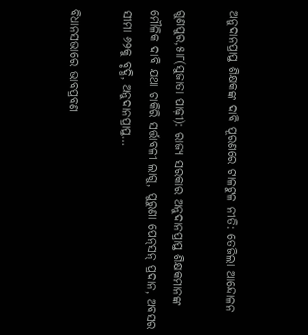ଅନୁଦାନପ୍ରାପ୍ତ ଶିକ୍ଷକଙ୍କ ଦାବି ପୂରଣରେ ଟାଳଟୁଳ ନୀତି: ତେଜିଲା ଆନ୍ଦୋଳନ

ଗୁଣପୁର,୫ା୮(ସୁଜାତା ପାଢ଼ୀ): ରାଜ୍ୟ ସରକାର ଅନୁଦାନପ୍ରାପ୍ତ ଶିକ୍ଷକମାନଙ୍କ ମୌଳିକ ଦାବି ଯଥା ଚାକିରି ସର୍ତ୍ତାବଳୀ ଲାଗୁ, ପୁରୁଣା ପେନ୍‌ସନ୍‌ ପ୍ରଦାନ, ଅବସର ସୀମା ୬୨କୁ ବୃଦ୍ଧି, ଅନୁଦାନପ୍ରାପ୍ତ…

ବିଧାନସଭାରେ ଭାବପ୍ରବଣ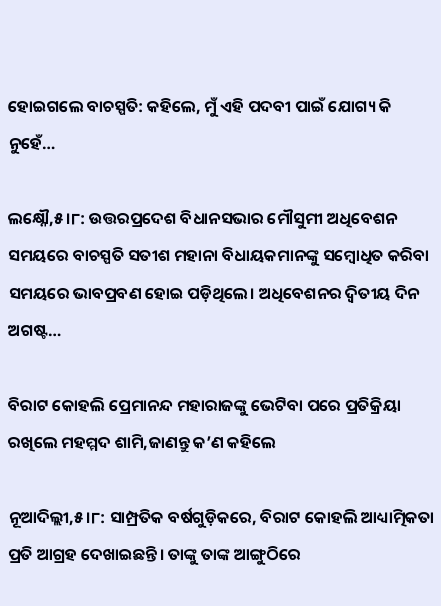ହୋଇଗଲେ ବାଚସ୍ପତି: କହିଲେ, ମୁଁ ଏହି ପଦବୀ ପାଇଁ ଯୋଗ୍ୟ କି ନୁହେଁ…

ଲକ୍ଷ୍ନୌ,୫।୮: ଉତ୍ତରପ୍ରଦେଶ ବିଧାନସଭାର ମୌସୁମୀ ଅଧିବେଶନ ସମୟରେ ବାଚସ୍ପତି ସତୀଶ ମହାନା ବିଧାୟକମାନଙ୍କୁ ସମ୍ବୋଧିତ କରିବା ସମୟରେ ଭାବପ୍ରବଣ ହୋଇ ପଡ଼ିଥିଲେ। ଅଧିବେଶନର ଦ୍ୱିତୀୟ ଦିନ ଅଗଷ୍ଟ…

ବିରାଟ କୋହଲି ପ୍ରେମାନନ୍ଦ ମହାରାଜଙ୍କୁ ଭେଟିବା ପରେ ପ୍ରତିକ୍ରିୟା ରଖିଲେ ମହମ୍ମଦ ଶାମି,ଜାଣନ୍ତୁ କ’ଣ କହିଲେ

ନୂଆଦିଲ୍ଲୀ,୫।୮: ସାମ୍ପ୍ରତିକ ବର୍ଷଗୁଡ଼ିକରେ, ବିରାଟ କୋହଲି ଆଧ୍ୟାତ୍ମିକତା ପ୍ରତି ଆଗ୍ରହ ଦେଖାଇଛନ୍ତି। ତାଙ୍କୁ ତାଙ୍କ ଆଙ୍ଗୁଠିରେ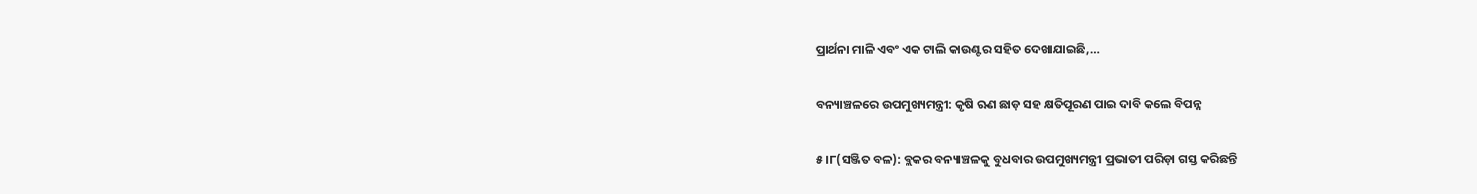ପ୍ରାର୍ଥନା ମାଳି ଏବଂ ଏକ ଟାଲି କାଉଣ୍ଟର ସହିତ ଦେଖାଯାଇଛି,…

ବନ୍ୟାଞ୍ଚଳରେ ଉପମୁଖ୍ୟମନ୍ତ୍ରୀ: କୃଷି ଋଣ ଛାଡ଼ ସହ କ୍ଷତିପୂରଣ ପାଇ ଦାବି କଲେ ବିପନ୍ନ

୫।୮(ସଞ୍ଜିତ ବଳ): ବ୍ଲକର ବନ୍ୟାଞ୍ଚଳକୁ ବୁଧବାର ଉପମୁଖ୍ୟମନ୍ତ୍ରୀ ପ୍ରଭାତୀ ପରିଡ଼ା ଗସ୍ତ କରିଛନ୍ତି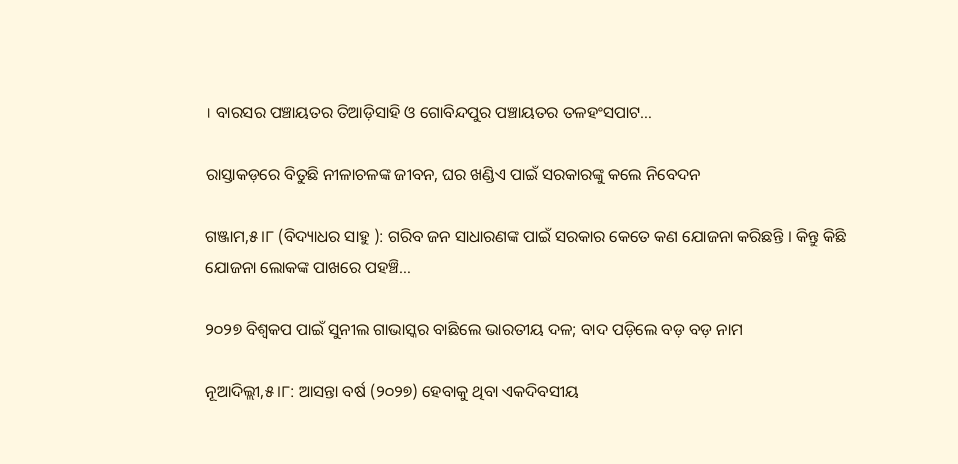। ବାରସର ପଞ୍ଚାୟତର ତିଆଡ଼ିସାହି ଓ ଗୋବିନ୍ଦପୁର ପଞ୍ଚାୟତର ତଳହଂସପାଟ…

ରାସ୍ତାକଡ଼ରେ ବିତୁଛି ନୀଳାଚଳଙ୍କ ଜୀବନ, ଘର ଖଣ୍ଡିଏ ପାଇଁ ସରକାରଙ୍କୁ କଲେ ନିବେଦନ

ଗଞ୍ଜାମ,୫।୮ (ବିଦ୍ୟାଧର ସାହୁ ): ଗରିବ ଜନ ସାଧାରଣଙ୍କ ପାଇଁ ସରକାର କେତେ କଣ ଯୋଜନା କରିଛନ୍ତି । କିନ୍ତୁ କିଛି ଯୋଜନା ଲୋକଙ୍କ ପାଖରେ ପହଞ୍ଚି…

୨୦୨୭ ବିଶ୍ୱକପ ପାଇଁ ସୁନୀଲ ଗାଭାସ୍କର ବାଛିଲେ ଭାରତୀୟ ଦଳ; ବାଦ ପଡ଼ିଲେ ବଡ଼ ବଡ଼ ନାମ

ନୂଆଦିଲ୍ଲୀ,୫।୮: ଆସନ୍ତା ବର୍ଷ (୨୦୨୭) ହେବାକୁ ଥିବା ଏକଦିବସୀୟ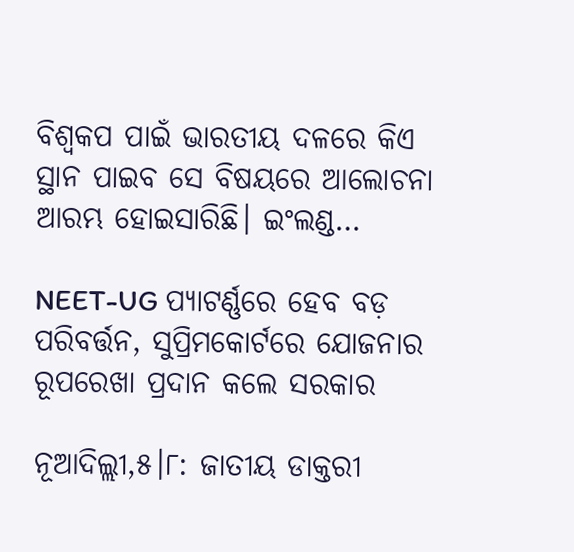ବିଶ୍ୱକପ ପାଇଁ ଭାରତୀୟ ଦଳରେ କିଏ ସ୍ଥାନ ପାଇବ ସେ ବିଷୟରେ ଆଲୋଚନା ଆରମ୍ଭ ହୋଇସାରିଛି। ଇଂଲଣ୍ଡ…

NEET-UG ପ୍ୟାଟର୍ଣ୍ଣରେ ହେବ ବଡ଼ ପରିବର୍ତ୍ତନ, ସୁପ୍ରିମକୋର୍ଟରେ ଯୋଜନାର ରୂପରେଖା ପ୍ରଦାନ କଲେ ସରକାର

ନୂଆଦିଲ୍ଲୀ,୫।୮: ଜାତୀୟ ଡାକ୍ତରୀ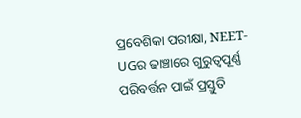ପ୍ରବେଶିକା ପରୀକ୍ଷା, NEET-UGର ଢାଞ୍ଚାରେ ଗୁରୁତ୍ୱପୂର୍ଣ୍ଣ ପରିବର୍ତ୍ତନ ପାଇଁ ପ୍ରସ୍ତୁତି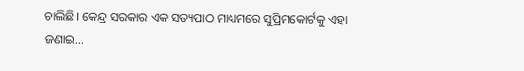ଚାଲିଛି। କେନ୍ଦ୍ର ସରକାର ଏକ ସତ୍ୟପାଠ ମାଧ୍ୟମରେ ସୁପ୍ରିମକୋର୍ଟକୁ ଏହା ଜଣାଇ…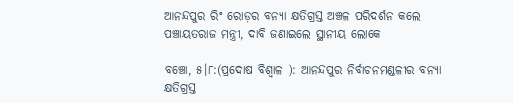ଆନନ୍ଦପୁର ରିଂ ରୋଡ଼ର ବନ୍ୟା କ୍ଷତିଗ୍ରସ୍ତ ଅଞ୍ଚଳ ପରିଦର୍ଶନ କଲେ ପଞ୍ଚାୟତରାଜ ମନ୍ତ୍ରୀ, ଦାବି ଜଣାଇଲେ ସ୍ଥାନୀୟ ଲୋକେ

ବଞ୍ଚୋ, ୫।୮:(ପ୍ରଦୋଷ ବିଶ୍ୱାଳ ): ଆନନ୍ଦପୁର ନିର୍ବାଚନମଣ୍ଡଳୀର ବନ୍ୟା କ୍ଷତିଗ୍ରସ୍ତ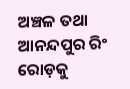ଅଞ୍ଚଳ ତଥା ଆନନ୍ଦପୁର ରିଂ ରୋଡ଼କୁ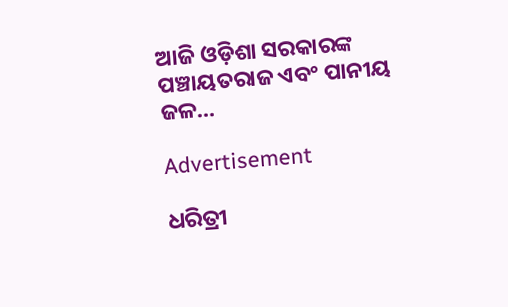ଆଜି ଓଡ଼ିଶା ସରକାରଙ୍କ ପଞ୍ଚାୟତରାଜ ଏବଂ ପାନୀୟ ଜଳ…

Advertisement

ଧରିତ୍ରୀ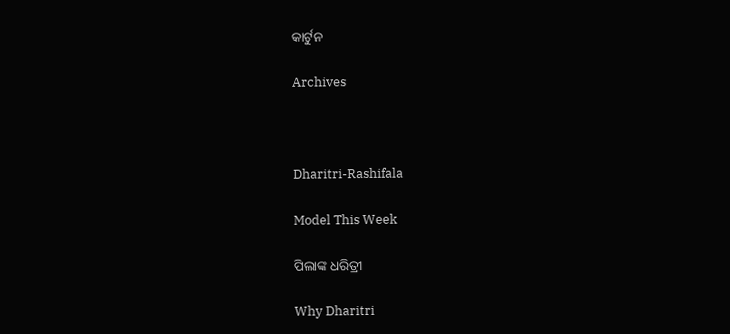କାର୍ଟୁନ

Archives



Dharitri-Rashifala

Model This Week

ପିଲାଙ୍କ ଧରିତ୍ରୀ

Why Dharitri